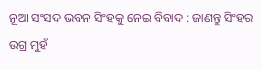ନୂଆ ସଂସଦ ଭବନ ସିଂହକୁ ନେଇ ବିବାଦ : ଜାଣନ୍ତୁ ସିଂହର ଉଗ୍ର ମୁହଁ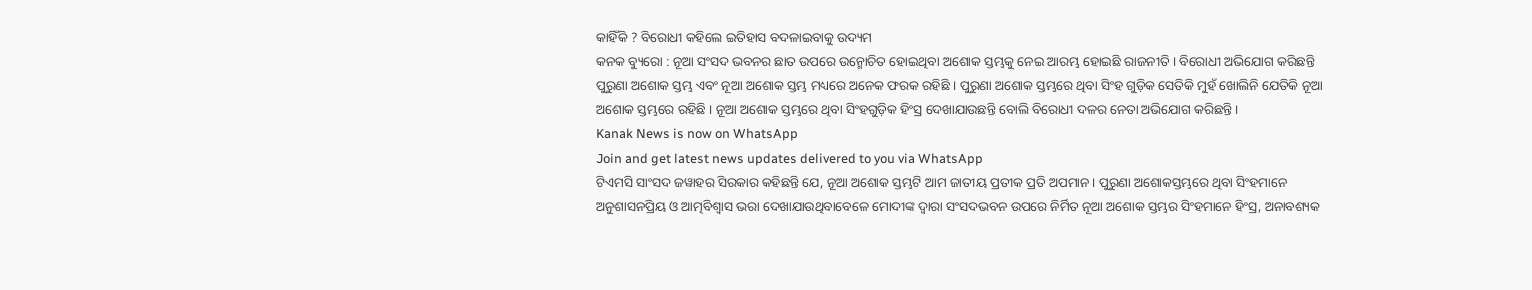କାହିଁକି ? ବିରୋଧୀ କହିଲେ ଇତିହାସ ବଦଳାଇବାକୁ ଉଦ୍ୟମ
କନକ ବ୍ୟୁରୋ : ନୂଆ ସଂସଦ ଭବନର ଛାତ ଉପରେ ଉନ୍ମୋଚିତ ହୋଇଥିବା ଅଶୋକ ସ୍ତମ୍ଭକୁ ନେଇ ଆରମ୍ଭ ହୋଇଛି ରାଜନୀତି । ବିରୋଧୀ ଅଭିଯୋଗ କରିଛନ୍ତି ପୁରୁଣା ଅଶୋକ ସ୍ତମ୍ଭ ଏବଂ ନୂଆ ଅଶୋକ ସ୍ତମ୍ଭ ମଧ୍ୟରେ ଅନେକ ଫରକ ରହିଛି । ପୁରୁଣା ଅଶୋକ ସ୍ତମ୍ଭରେ ଥିବା ସିଂହ ଗୁଡ଼ିକ ସେତିକି ମୁହଁ ଖୋଲିନି ଯେତିକି ନୂଆ ଅଶୋକ ସ୍ତମ୍ଭରେ ରହିଛି । ନୂଆ ଅଶୋକ ସ୍ତମ୍ଭରେ ଥିବା ସିଂହଗୁଡ଼ିକ ହିଂସ୍ର ଦେଖାଯାଉଛନ୍ତି ବୋଲି ବିରୋଧୀ ଦଳର ନେତା ଅଭିଯୋଗ କରିଛନ୍ତି ।
Kanak News is now on WhatsApp
Join and get latest news updates delivered to you via WhatsApp
ଟିଏମସି ସାଂସଦ ଜୱାହର ସିରକାର କହିଛନ୍ତି ଯେ, ନୂଆ ଅଶୋକ ସ୍ତମ୍ଭଟି ଆମ ଜାତୀୟ ପ୍ରତୀକ ପ୍ରତି ଅପମାନ । ପୁରୁଣା ଅଶୋକସ୍ତମ୍ଭରେ ଥିବା ସିଂହମାନେ ଅନୁଶାସନପ୍ରିୟ ଓ ଆତ୍ମବିଶ୍ୱାସ ଭରା ଦେଖାଯାଉଥିବାବେଳେ ମୋଦୀଙ୍କ ଦ୍ୱାରା ସଂସଦଭବନ ଉପରେ ନିର୍ମିତ ନୂଆ ଅଶୋକ ସ୍ତମ୍ଭର ସିଂହମାନେ ହିଂସ୍ର, ଅନାବଶ୍ୟକ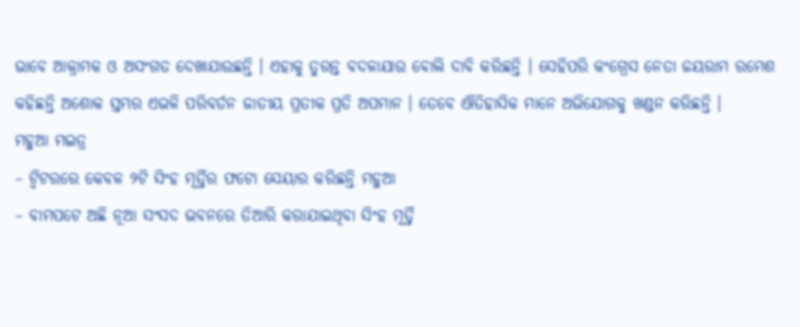ଭାବେ ଆକ୍ରାମକ ଓ ଅସଂଗତ ଦେଖାଯାଉଛନ୍ତି । ଏହାକୁ ତୁରନ୍ତ ବଦଳାଯାଉ ବୋଲି ଦାବି କରିଛନ୍ତି । ସେହିପରି କଂଗ୍ରେସ ନେତା ଜୟରାମ ରମେଶ କହିଛନ୍ତି ଅଶୋକ ସ୍ତମ୍ଭର ଏଭଳି ପରିବର୍ତନ ଜାତୀୟ ପ୍ରତୀକ ପ୍ରତି ଅପମାନ । ତେବେ ଐତିହାସିକ ମାନେ ଅଭିଯୋଗକୁ ଖଣ୍ଡନ କରିଛନ୍ତି ।
ମହୁଆ ମଇତ୍ର
– ଟ୍ୱିଟରରେ କେବଳ ୨ଟି ସିଂହ ମୂର୍ତ୍ତିର ଫଟୋ ସେୟାର କରିଛନ୍ତି ମହୁଆ
– ବାମପଟେ ଅଛି ନୂଆ ସଂସଦ ଭବନରେ ତିଆରି କରାଯାଇଥିବା ସିଂହ ମୂର୍ତ୍ତି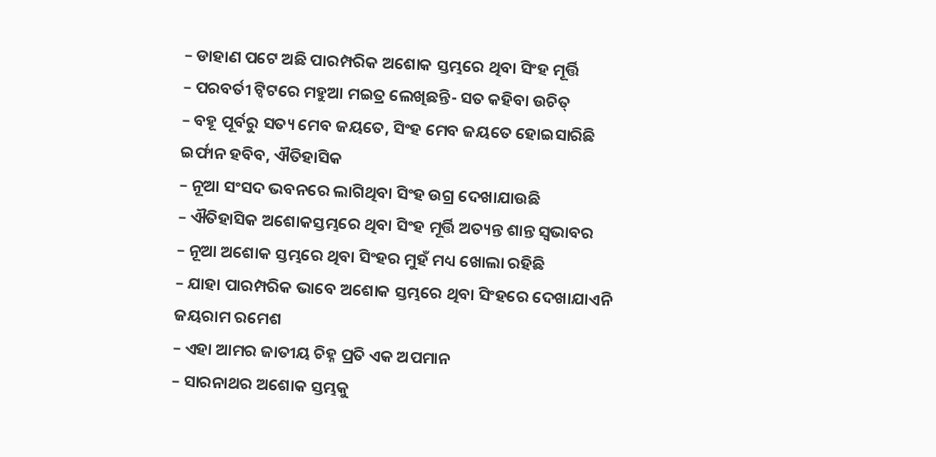– ଡାହାଣ ପଟେ ଅଛି ପାରମ୍ପରିକ ଅଶୋକ ସ୍ତମ୍ଭରେ ଥିବା ସିଂହ ମୂର୍ତ୍ତି
– ପରବର୍ତୀ ଟ୍ୱିଟରେ ମହୁଆ ମଇତ୍ର ଲେଖିଛନ୍ତି- ସତ କହିବା ଉଚିତ୍
– ବହୂ ପୂର୍ବରୁ ସତ୍ୟ ମେବ ଜୟତେ, ସିଂହ ମେବ ଜୟତେ ହୋଇସାରିଛି
ଇର୍ଫାନ ହବିବ, ଐତିହାସିକ
– ନୂଆ ସଂସଦ ଭବନରେ ଲାଗିଥିବା ସିଂହ ଉଗ୍ର ଦେଖାଯାଉଛି
– ଐତିହାସିକ ଅଶୋକସ୍ତମ୍ଭରେ ଥିବା ସିଂହ ମୂର୍ତ୍ତି ଅତ୍ୟନ୍ତ ଶାନ୍ତ ସ୍ୱଭାବର
– ନୂଆ ଅଶୋକ ସ୍ତମ୍ଭରେ ଥିବା ସିଂହର ମୁହଁ ମଧ୍ୟ ଖୋଲା ରହିଛି
– ଯାହା ପାରମ୍ପରିକ ଭାବେ ଅଶୋକ ସ୍ତମ୍ଭରେ ଥିବା ସିଂହରେ ଦେଖାଯାଏନି
ଜୟରାମ ରମେଶ
– ଏହା ଆମର ଜାତୀୟ ଚିହ୍ନ ପ୍ରତି ଏକ ଅପମାନ
– ସାରନାଥର ଅଶୋକ ସ୍ତମ୍ଭକୁ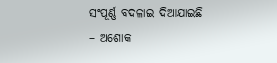ସଂପୂର୍ଣ୍ଣ ବଦଳାଇ ଦିଆଯାଇଛି
– ଅଶୋକ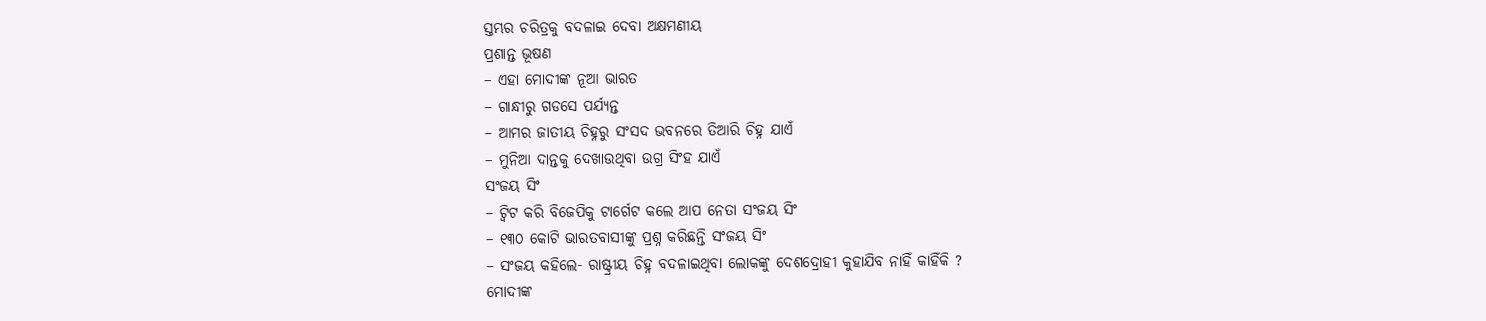ସ୍ତମ୍ଭର ଚରିତ୍ରକୁ ବଦଳାଇ ଦେବା ଅକ୍ଷମଣୀୟ
ପ୍ରଶାନ୍ତ ଭୂଷଣ
– ଏହା ମୋଦୀଙ୍କ ନୂଆ ଭାରତ
– ଗାନ୍ଧୀରୁ ଗଡସେ ପର୍ଯ୍ୟନ୍ତ
– ଆମର ଜାତୀୟ ଚିହ୍ନରୁ ସଂସଦ ଭବନରେ ତିଆରି ଚିହ୍ନ ଯାଏଁ
– ମୁନିଆ ଦାନ୍ତକୁ ଦେଖାଉଥିବା ଉଗ୍ର ସିଂହ ଯାଏଁ
ସଂଜୟ ସିଂ
– ଟ୍ୱିଟ କରି ବିଜେପିକୁ ଟାର୍ଗେଟ କଲେ ଆପ ନେତା ସଂଜୟ ସିଂ
– ୧୩୦ କୋଟି ଭାରତବାସୀଙ୍କୁ ପ୍ରଶ୍ନ କରିଛନ୍ତି ସଂଜୟ ସିଂ
– ସଂଜୟ କହିଲେ- ରାଷ୍ଟ୍ରୀୟ ଚିହ୍ନ ବଦଳାଇଥିବା ଲୋକଙ୍କୁ ଦେଶଦ୍ରୋହୀ କୁହାଯିବ ନାହିଁ କାହିଁକି ?
ମୋଦୀଙ୍କ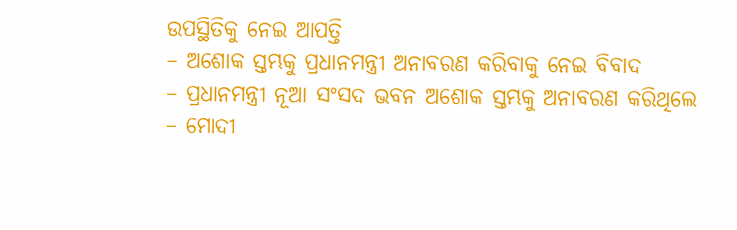ଉପସ୍ଥିତିକୁ ନେଇ ଆପତ୍ତି
– ଅଶୋକ ସ୍ତମ୍ଭକୁ ପ୍ରଧାନମନ୍ତ୍ରୀ ଅନାବରଣ କରିବାକୁ ନେଇ ବିବାଦ
– ପ୍ରଧାନମନ୍ତ୍ରୀ ନୂଆ ସଂସଦ ଭବନ ଅଶୋକ ସ୍ତମ୍ଭକୁ ଅନାବରଣ କରିଥିଲେ
– ମୋଦୀ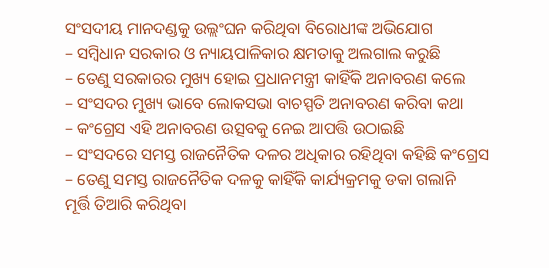ସଂସଦୀୟ ମାନଦଣ୍ଡକୁ ଉଲ୍ଲଂଘନ କରିଥିବା ବିରୋଧୀଙ୍କ ଅଭିଯୋଗ
– ସମ୍ବିଧାନ ସରକାର ଓ ନ୍ୟାୟପାଳିକାର କ୍ଷମତାକୁ ଅଲଗାଲ କରୁଛି
– ତେଣୁ ସରକାରର ମୁଖ୍ୟ ହୋଇ ପ୍ରଧାନମନ୍ତ୍ରୀ କାହିଁକି ଅନାବରଣ କଲେ
– ସଂସଦର ମୁଖ୍ୟ ଭାବେ ଲୋକସଭା ବାଚସ୍ପତି ଅନାବରଣ କରିବା କଥା
– କଂଗ୍ରେସ ଏହି ଅନାବରଣ ଉତ୍ସବକୁ ନେଇ ଆପତ୍ତି ଉଠାଇଛି
– ସଂସଦରେ ସମସ୍ତ ରାଜନୈତିକ ଦଳର ଅଧିକାର ରହିଥିବା କହିଛି କଂଗ୍ରେସ
– ତେଣୁ ସମସ୍ତ ରାଜନୈତିକ ଦଳକୁ କାହିଁକି କାର୍ଯ୍ୟକ୍ରମକୁ ଡକା ଗଲାନି
ମୂର୍ତ୍ତି ତିଆରି କରିଥିବା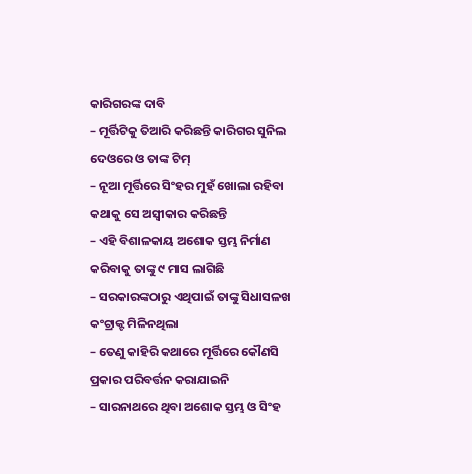କାରିଗରଙ୍କ ଦାବି
– ମୂର୍ତ୍ତିଟିକୁ ତିଆରି କରିଛନ୍ତି କାରିଗର ସୁନିଲ ଦେଓରେ ଓ ତାଙ୍କ ଟିମ୍
– ନୂଆ ମୂର୍ତ୍ତିରେ ସିଂହର ମୁହଁ ଖୋଲା ରହିବା କଥାକୁ ସେ ଅସ୍ୱୀକାର କରିଛନ୍ତି
– ଏହି ବିଶାଳକାୟ ଅଶୋକ ସ୍ତମ୍ଭ ନିର୍ମାଣ କରିବାକୁ ତାଙ୍କୁ ୯ ମାସ ଲାଗିଛି
– ସରକାରଙ୍କଠାରୁ ଏଥିପାଇଁ ତାଙ୍କୁ ସିଧାସଳଖ କଂଟ୍ରାକ୍ଟ ମିଳିନଥିଲା
– ତେଣୁ କାହିରି କଥାରେ ମୂର୍ତ୍ତିରେ କୌଣସି ପ୍ରକାର ପରିବର୍ତ୍ତନ କରାଯାଇନି
– ସାରନାଥରେ ଥିବା ଅଶୋକ ସ୍ତମ୍ଭ ଓ ସିଂହ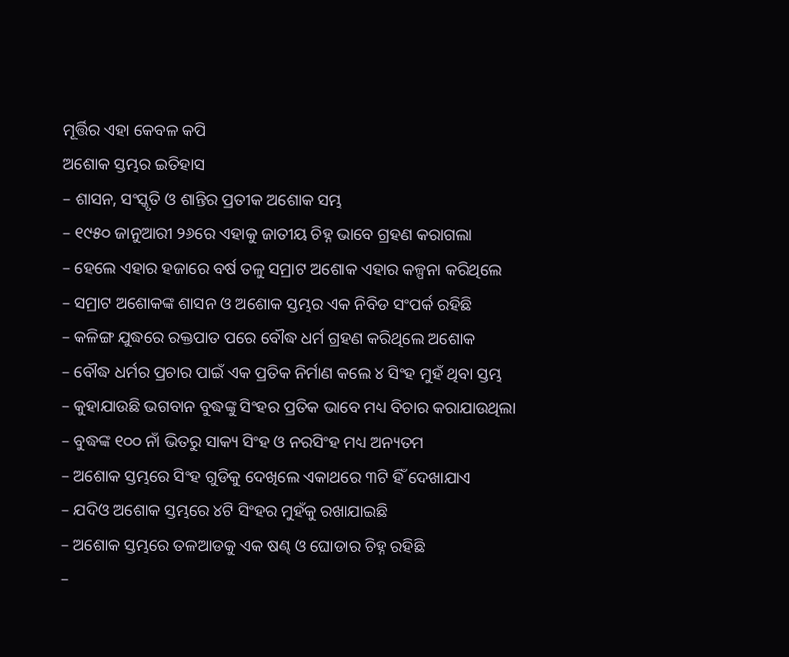ମୂର୍ତ୍ତିର ଏହା କେବଳ କପି
ଅଶୋକ ସ୍ତମ୍ଭର ଇତିହାସ
– ଶାସନ, ସଂସ୍କୃତି ଓ ଶାନ୍ତିର ପ୍ରତୀକ ଅଶୋକ ସମ୍ଭ
– ୧୯୫୦ ଜାନୁଆରୀ ୨୬ରେ ଏହାକୁ ଜାତୀୟ ଚିହ୍ନ ଭାବେ ଗ୍ରହଣ କରାଗଲା
– ହେଲେ ଏହାର ହଜାରେ ବର୍ଷ ତଳୁ ସମ୍ରାଟ ଅଶୋକ ଏହାର କଳ୍ପନା କରିଥିଲେ
– ସମ୍ରାଟ ଅଶୋକଙ୍କ ଶାସନ ଓ ଅଶୋକ ସ୍ତମ୍ଭର ଏକ ନିବିଡ ସଂପର୍କ ରହିଛି
– କଳିଙ୍ଗ ଯୁଦ୍ଧରେ ରକ୍ତପାତ ପରେ ବୌଦ୍ଧ ଧର୍ମ ଗ୍ରହଣ କରିଥିଲେ ଅଶୋକ
– ବୌଦ୍ଧ ଧର୍ମର ପ୍ରଚାର ପାଇଁ ଏକ ପ୍ରତିକ ନିର୍ମାଣ କଲେ ୪ ସିଂହ ମୁହଁ ଥିବା ସ୍ତମ୍ଭ
– କୁହାଯାଉଛି ଭଗବାନ ବୁଦ୍ଧଙ୍କୁ ସିଂହର ପ୍ରତିକ ଭାବେ ମଧ୍ୟ ବିଚାର କରାଯାଉଥିଲା
– ବୁଦ୍ଧଙ୍କ ୧୦୦ ନାଁ ଭିତରୁ ସାକ୍ୟ ସିଂହ ଓ ନରସିଂହ ମଧ୍ୟ ଅନ୍ୟତମ
– ଅଶୋକ ସ୍ତମ୍ଭରେ ସିଂହ ଗୁଡିକୁ ଦେଖିଲେ ଏକାଥରେ ୩ଟି ହିଁ ଦେଖାଯାଏ
– ଯଦିଓ ଅଶୋକ ସ୍ତମ୍ଭରେ ୪ଟି ସିଂହର ମୁହଁକୁ ରଖାଯାଇଛି
– ଅଶୋକ ସ୍ତମ୍ଭରେ ତଳଆଡକୁ ଏକ ଷଣ୍ଢ ଓ ଘୋଡାର ଚିହ୍ନ ରହିଛି
–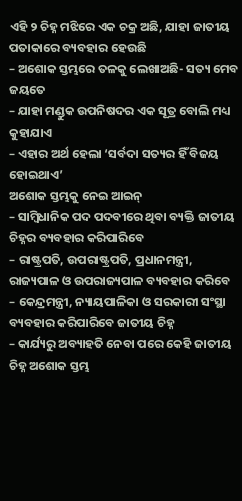ଏହି ୨ ଚିହ୍ନ ମଝିରେ ଏକ ଚକ୍ର ଅଛି, ଯାହା ଜାତୀୟ ପତାକାରେ ବ୍ୟବହାର ହେଉଛି
– ଅଶୋକ ସ୍ତମ୍ଭରେ ତଳକୁ ଲେଖାଅଛି- ସତ୍ୟ ମେବ ଜୟତେ
– ଯାହା ମଣ୍ଡୁକ ଉପନିଷଦର ଏକ ସୂତ୍ର ବୋଲି ମଧ୍ୟ କୁହାଯାଏ
– ଏହାର ଅର୍ଥ ହେଲା ‘ସର୍ବଦା ସତ୍ୟର ହିଁ ବିଜୟ ହୋଇଥାଏ’
ଅଶୋକ ସ୍ତମ୍ଭକୁ ନେଇ ଆଇନ୍
– ସାମ୍ବିଧାନିକ ପଦ ପଦବୀରେ ଥିବା ବ୍ୟକ୍ତି ଜାତୀୟ ଚିହ୍ନର ବ୍ୟବହାର କରିପାରିବେ
– ରାଷ୍ଟ୍ରପତି, ଉପରାଷ୍ଟ୍ରପତି, ପ୍ରଧାନମନ୍ତ୍ରୀ, ରାଜ୍ୟପାଳ ଓ ଉପରାଜ୍ୟପାଳ ବ୍ୟବହାର କରିବେ
– କେନ୍ଦ୍ରମନ୍ତ୍ରୀ, ନ୍ୟାୟପାଳିକା ଓ ସରକାରୀ ସଂସ୍ଥା ବ୍ୟବହାର କରିପାରିବେ ଜାତୀୟ ଚିହ୍ନ
– କାର୍ଯ୍ୟରୁ ଅବ୍ୟାହତି ନେବା ପରେ କେହି ଜାତୀୟ ଚିହ୍ନ ଅଶୋକ ସ୍ତମ୍ଭ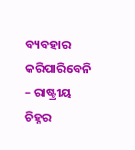ବ୍ୟବହାର କରିପାରିବେନି
– ରାଷ୍ଟ୍ରୀୟ ଚିହ୍ନର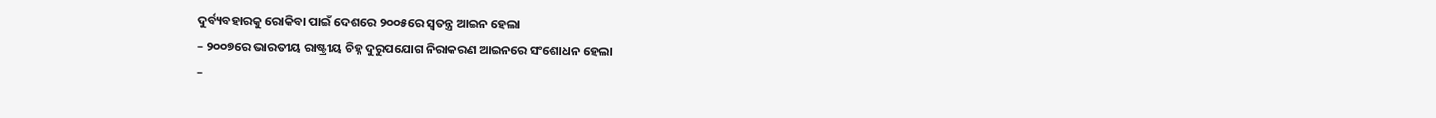ଦୁର୍ବ୍ୟବହାରକୁ ରୋକିବା ପାଇଁ ଦେଶରେ ୨୦୦୫ରେ ସ୍ୱତନ୍ତ୍ର ଆଇନ ହେଲା
– ୨୦୦୭ରେ ଭାରତୀୟ ରାଷ୍ଟ୍ରୀୟ ଚିହ୍ନ ଦୁରୁପଯୋଗ ନିରାକରଣ ଆଇନରେ ସଂଶୋଧନ ହେଲା
–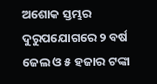ଅଶୋକ ସ୍ତମ୍ଭର ଦୁରୁପଯୋଗରେ ୨ ବର୍ଷ ଜେଲ ଓ ୫ ହଜାର ଟଙ୍କା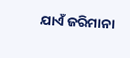ଯାଏଁ ଜରିମାନା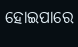ହୋଇପାରେ